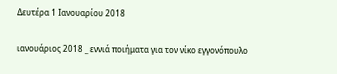Δευτέρα 1 Ιανουαρίου 2018

ιανουάριος 2018 _ εννιά ποιήματα για τον νίκο εγγονόπουλο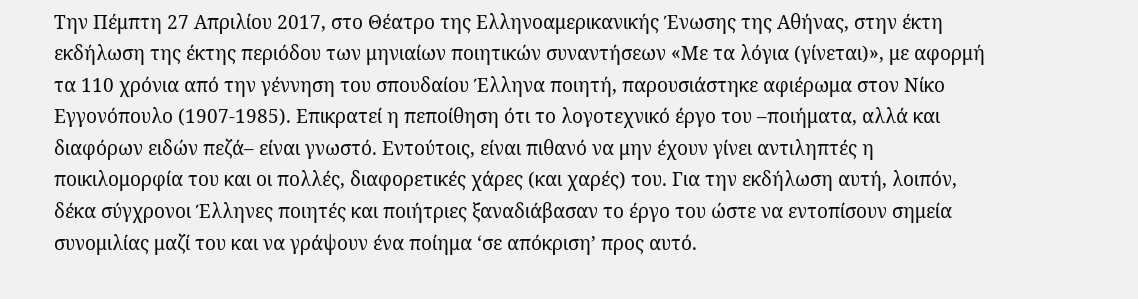Την Πέμπτη 27 Απριλίου 2017, στο Θέατρο της Ελληνοαμερικανικής Ένωσης της Αθήνας, στην έκτη εκδήλωση της έκτης περιόδου των μηνιαίων ποιητικών συναντήσεων «Με τα λόγια (γίνεται)», με αφορμή τα 110 χρόνια από την γέννηση του σπουδαίου Έλληνα ποιητή, παρουσιάστηκε αφιέρωμα στον Νίκο Εγγονόπουλο (1907-1985). Επικρατεί η πεποίθηση ότι το λογοτεχνικό έργο του –ποιήματα, αλλά και διαφόρων ειδών πεζά– είναι γνωστό. Εντούτοις, είναι πιθανό να μην έχουν γίνει αντιληπτές η ποικιλομορφία του και οι πολλές, διαφορετικές χάρες (και χαρές) του. Για την εκδήλωση αυτή, λοιπόν, δέκα σύγχρονοι Έλληνες ποιητές και ποιήτριες ξαναδιάβασαν το έργο του ώστε να εντοπίσουν σημεία συνομιλίας μαζί του και να γράψουν ένα ποίημα ‘σε απόκριση’ προς αυτό.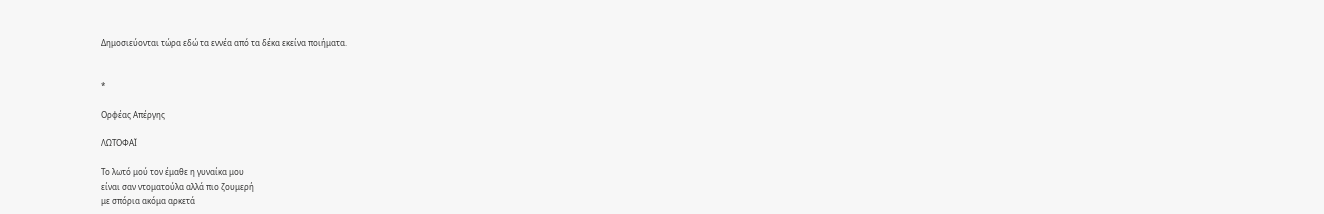Δημοσιεύονται τώρα εδώ τα εννέα από τα δέκα εκείνα ποιήματα.


*

Ορφέας Απέργης

ΛΩΤΟΦΑΪ

Το λωτό μού τον έμαθε η γυναίκα μου
είναι σαν ντοματούλα αλλά πιο ζουμερή
με σπόρια ακόμα αρκετά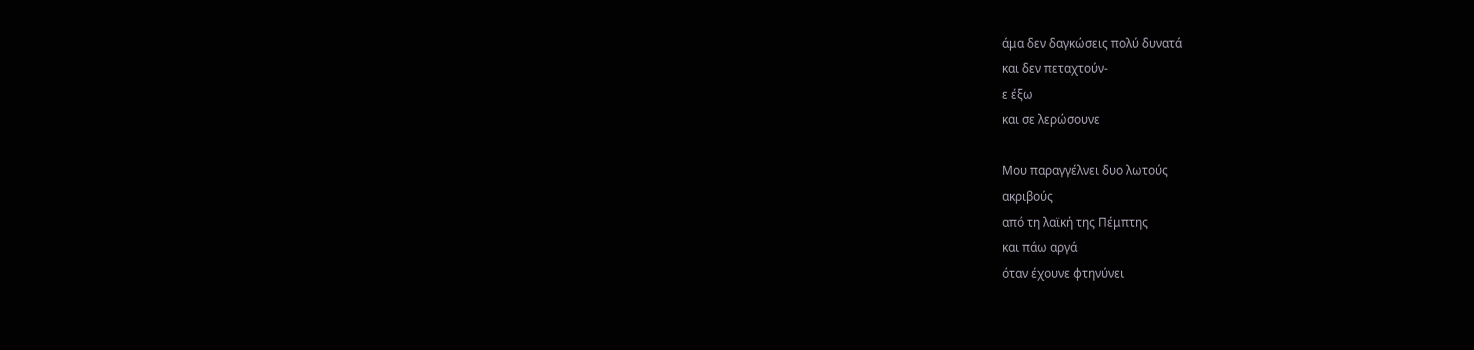άμα δεν δαγκώσεις πολύ δυνατά
και δεν πεταχτούν-
ε έξω
και σε λερώσουνε

Μου παραγγέλνει δυο λωτούς
ακριβούς
από τη λαϊκή της Πέμπτης
και πάω αργά
όταν έχουνε φτηνύνει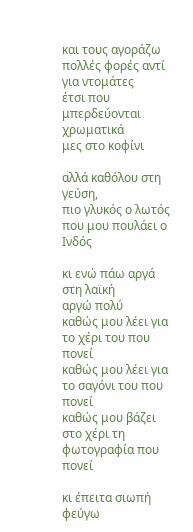και τους αγοράζω
πολλές φορές αντί για ντομάτες
έτσι που μπερδεύονται χρωματικά
μες στο κοφίνι

αλλά καθόλου στη γεύση,
πιο γλυκός ο λωτός
που μου πουλάει ο Ινδός

κι ενώ πάω αργά στη λαϊκή
αργώ πολύ
καθώς μου λέει για το χέρι του που πονεί
καθώς μου λέει για το σαγόνι του που πονεί
καθώς μου βάζει στο χέρι τη φωτογραφία που πονεί

κι έπειτα σιωπή
φεύγω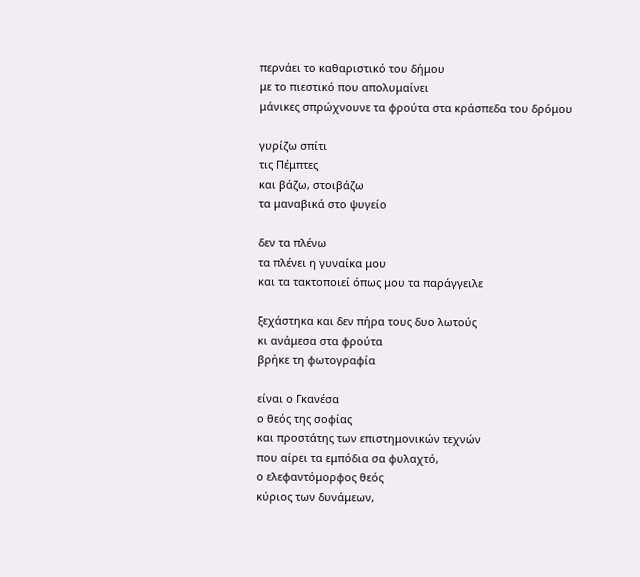περνάει το καθαριστικό του δήμου
με το πιεστικό που απολυμαίνει
μάνικες σπρώχνουνε τα φρούτα στα κράσπεδα του δρόμου

γυρίζω σπίτι
τις Πέμπτες
και βάζω, στοιβάζω
τα μαναβικά στο ψυγείο

δεν τα πλένω
τα πλένει η γυναίκα μου
και τα τακτοποιεί όπως μου τα παράγγειλε

ξεχάστηκα και δεν πήρα τους δυο λωτούς
κι ανάμεσα στα φρούτα
βρήκε τη φωτογραφία

είναι ο Γκανέσα
ο θεός της σοφίας
και προστάτης των επιστημονικών τεχνών
που αίρει τα εμπόδια σα φυλαχτό,
ο ελεφαντόμορφος θεός
κύριος των δυνάμεων,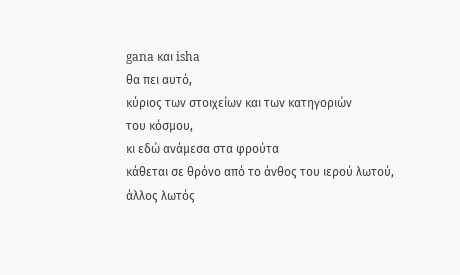gana και isha
θα πει αυτό,
κύριος των στοιχείων και των κατηγοριών
του κόσμου,
κι εδώ ανάμεσα στα φρούτα
κάθεται σε θρόνο από το άνθος του ιερού λωτού,
άλλος λωτός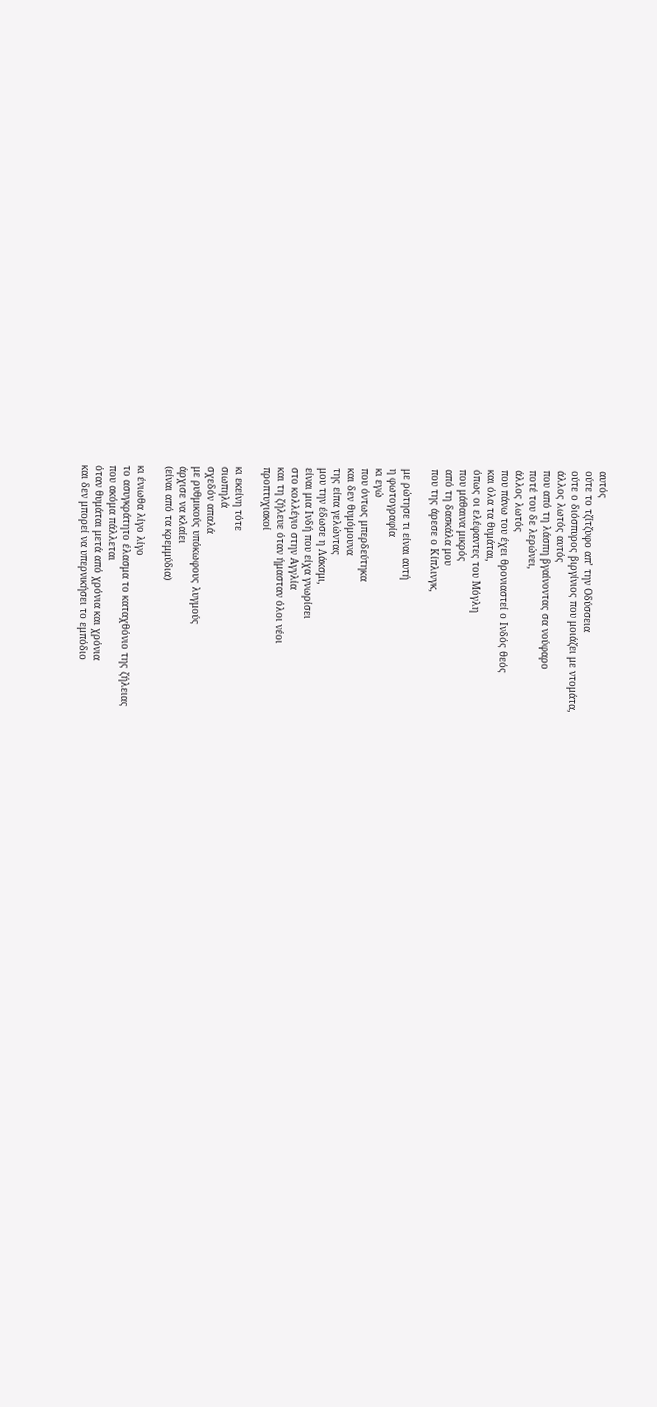αυτός
ούτε το τζίτζυφο απ’ την Οδύσσεια
ούτε ο διόσπυρος βιργίνιος που μοιάζει με ντομάτα,
άλλος λωτός αυτός
που από τη λάσπη βγαίνοντας σα νούφαρο
ποτέ του δε λερώνει,
άλλος λωτός
που πάνω του έχει θρονιαστεί ο Ινδός θεός
και όλα τα θυμάται,
όπως οι ελέφαντες του Μόγλη
που μάθαινα μικρός
από τη δασκάλα μου
που της άρεσε ο Κίπλινγκ,

με ρώτησε τι είναι αυτή
η φωτογραφία
κι εγώ
που όντως μπερδεύτηκα
και δεν θυμόμουνα
της είπα γελώντας
μου την έδωσε η Λάκσμι,
είναι μια Ινδή που είχα γνωρίσει
στο κολλέγιο στην Αγγλία
και τη ζήλευε όταν ήμασταν όλοι νέοι
προπτυχιακοί

κι εκείνη τότε
σιωπηλά
σχεδόν απαλά
με ρυθμικούς υπόκωφους λυγμούς
άρχισε να κλαίει
(είναι από τα κρεμμύδια)

κι ένιωθα λίγο λίγο
το ασυγκράτητο έλασμα το καταχθόνιο της ζήλειας
που ακόμα πάλλεται
όταν θυμάται μετά από χρόνια και χρόνια
και δεν μπορεί να υπερνικήσει το εμπόδιο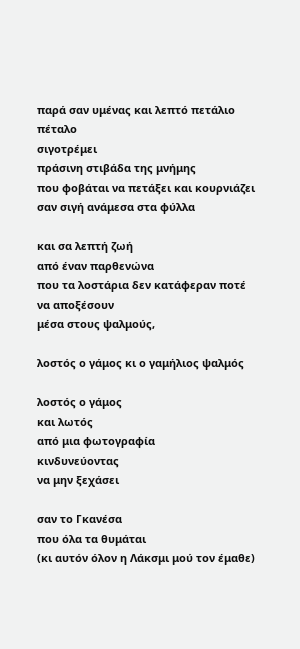παρά σαν υμένας και λεπτό πετάλιο
πέταλο
σιγοτρέμει
πράσινη στιβάδα της μνήμης
που φοβάται να πετάξει και κουρνιάζει
σαν σιγή ανάμεσα στα φύλλα

και σα λεπτή ζωή
από έναν παρθενώνα
που τα λοστάρια δεν κατάφεραν ποτέ να αποξέσουν
μέσα στους ψαλμούς,

λοστός ο γάμος κι ο γαμήλιος ψαλμός

λοστός ο γάμος
και λωτός
από μια φωτογραφία
κινδυνεύοντας
να μην ξεχάσει

σαν το Γκανέσα
που όλα τα θυμάται
(κι αυτόν όλον η Λάκσμι μού τον έμαθε)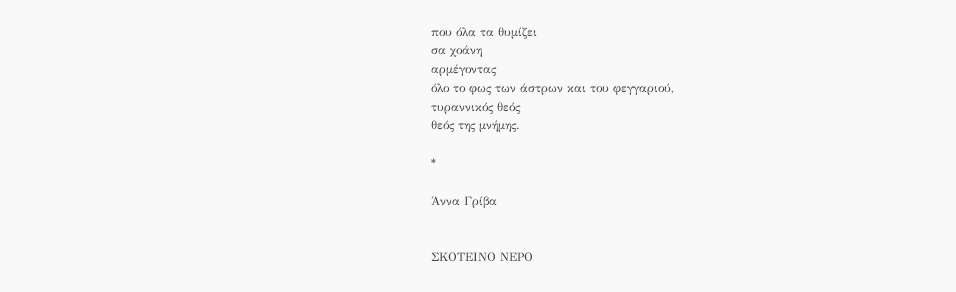που όλα τα θυμίζει
σα χοάνη
αρμέγοντας
όλο το φως των άστρων και του φεγγαριού,
τυραννικός θεός
θεός της μνήμης.

*

Άννα Γρίβα


ΣΚΟΤΕΙΝΟ ΝΕΡΟ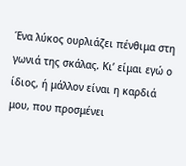Ένα λύκος ουρλιάζει πένθιμα στη γωνιά της σκάλας. Κι’ είμαι εγώ ο ίδιος, ή μάλλον είναι η καρδιά μου, που προσμένει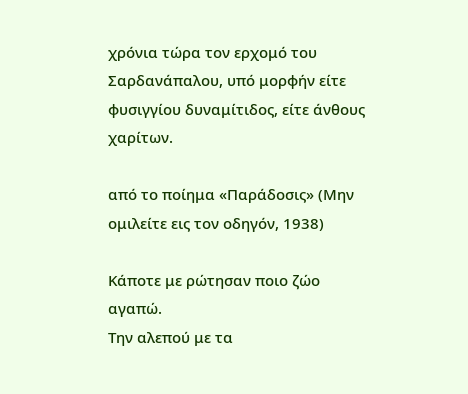χρόνια τώρα τον ερχομό του Σαρδανάπαλου, υπό μορφήν είτε φυσιγγίου δυναμίτιδος, είτε άνθους χαρίτων.

από το ποίημα «Παράδοσις» (Μην ομιλείτε εις τον οδηγόν, 1938)

Κάποτε με ρώτησαν ποιο ζώο αγαπώ.
Την αλεπού με τα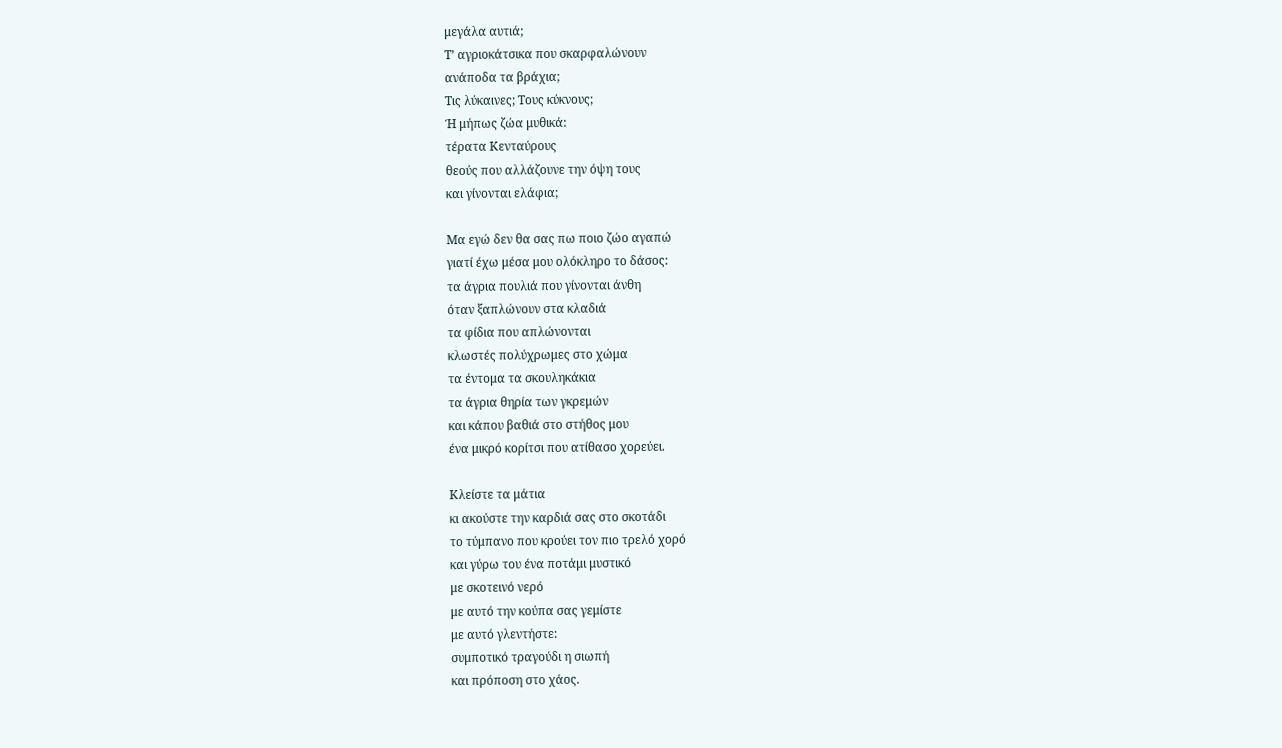μεγάλα αυτιά;
Τ’ αγριοκάτσικα που σκαρφαλώνουν
ανάποδα τα βράχια;
Τις λύκαινες; Τους κύκνους;
Ή μήπως ζώα μυθικά:
τέρατα Κενταύρους
θεούς που αλλάζουνε την όψη τους
και γίνονται ελάφια;

Μα εγώ δεν θα σας πω ποιο ζώο αγαπώ
γιατί έχω μέσα μου ολόκληρο το δάσος:
τα άγρια πουλιά που γίνονται άνθη
όταν ξαπλώνουν στα κλαδιά
τα φίδια που απλώνονται
κλωστές πολύχρωμες στο χώμα
τα έντομα τα σκουληκάκια
τα άγρια θηρία των γκρεμών
και κάπου βαθιά στο στήθος μου
ένα μικρό κορίτσι που ατίθασο χορεύει.

Κλείστε τα μάτια
κι ακούστε την καρδιά σας στο σκοτάδι
το τύμπανο που κρούει τον πιο τρελό χορό
και γύρω του ένα ποτάμι μυστικό
με σκοτεινό νερό
με αυτό την κούπα σας γεμίστε
με αυτό γλεντήστε:
συμποτικό τραγούδι η σιωπή
και πρόποση στο χάος.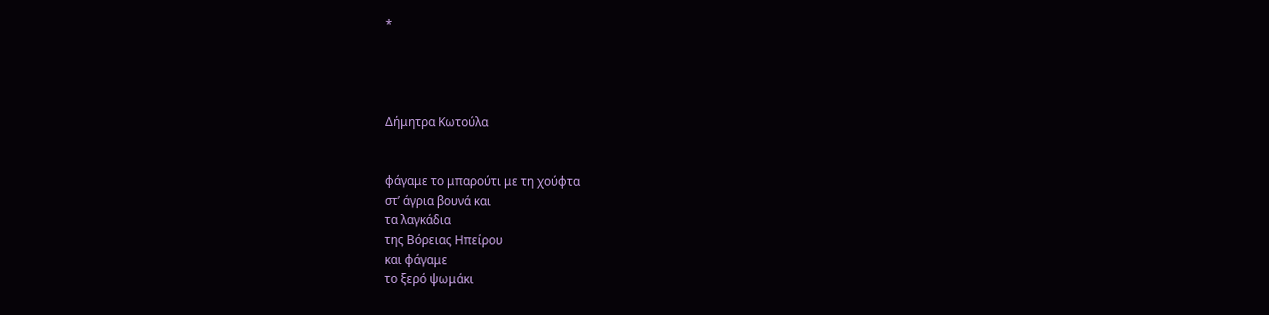*




Δήμητρα Κωτούλα


φάγαμε το μπαρούτι με τη χούφτα
στ’ άγρια βουνά και
τα λαγκάδια
της Βόρειας Ηπείρου
και φάγαμε
το ξερό ψωμάκι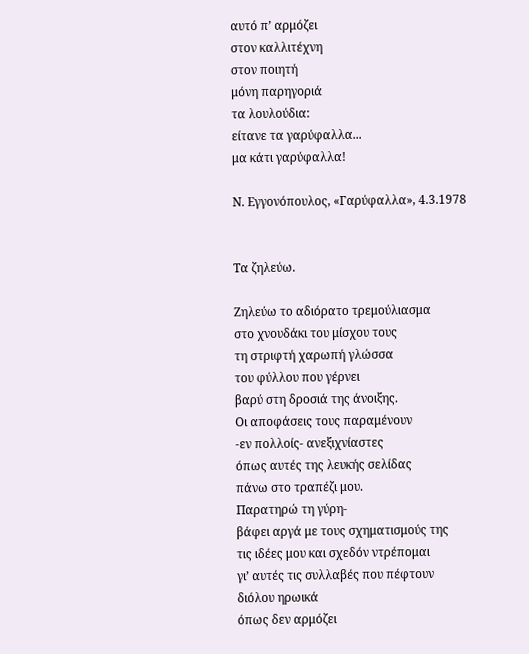αυτό π’ αρμόζει
στον καλλιτέχνη
στον ποιητή
μόνη παρηγοριά
τα λουλούδια:
είτανε τα γαρύφαλλα...
μα κάτι γαρύφαλλα!

Ν. Εγγονόπουλος, «Γαρύφαλλα», 4.3.1978


Τα ζηλεύω.

Ζηλεύω το αδιόρατο τρεμούλιασμα
στο χνουδάκι του μίσχου τους
τη στριφτή χαρωπή γλώσσα
του φύλλου που γέρνει
βαρύ στη δροσιά της άνοιξης.
Οι αποφάσεις τους παραμένουν
-εν πολλοίς- ανεξιχνίαστες
όπως αυτές της λευκής σελίδας
πάνω στο τραπέζι μου.
Παρατηρώ τη γύρη-
βάφει αργά με τους σχηματισμούς της
τις ιδέες μου και σχεδόν ντρέπομαι
γι’ αυτές τις συλλαβές που πέφτουν
διόλου ηρωικά
όπως δεν αρμόζει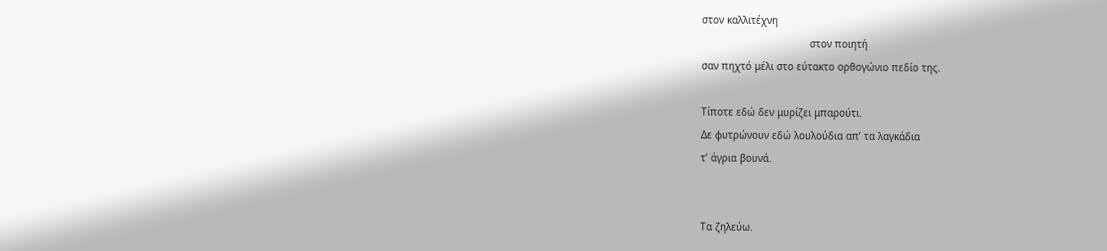στον καλλιτέχνη
                                    στον ποιητή
σαν πηχτό μέλι στο εύτακτο ορθογώνιο πεδίο της.

Τίποτε εδώ δεν μυρίζει μπαρούτι.
Δε φυτρώνουν εδώ λουλούδια απ’ τα λαγκάδια
τ’ άγρια βουνά.


Τα ζηλεύω.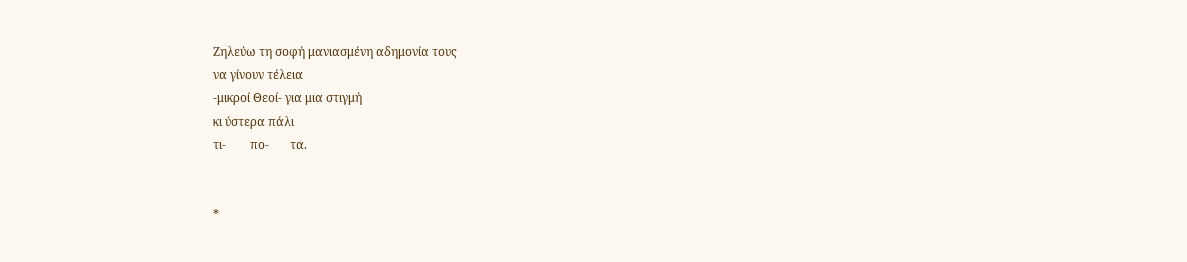Ζηλεύω τη σοφή μανιασμένη αδημονία τους
να γίνουν τέλεια
-μικροί Θεοί- για μια στιγμή
κι ύστερα πάλι
τι-        πο-       τα.


*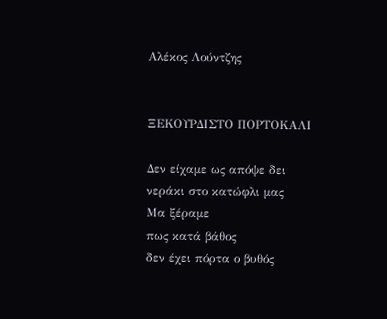Αλέκος Λούντζης


ΞΕΚΟΥΡΔΙΣΤΟ ΠΟΡΤΟΚΑΛΙ

Δεν είχαμε ως απόψε δει
νεράκι στο κατώφλι μας
Μα ξέραμε
πως κατά βάθος
δεν έχει πόρτα ο βυθός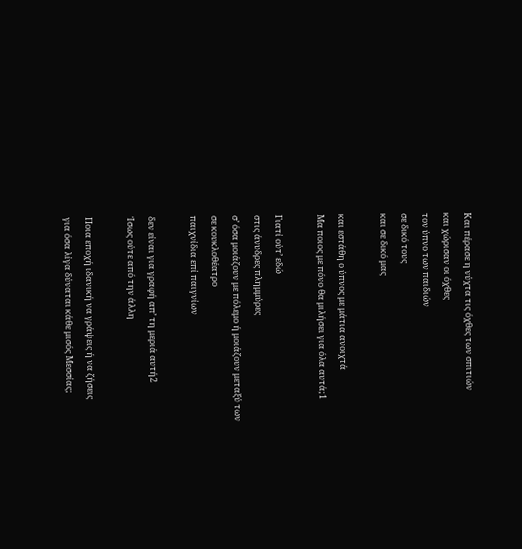Και πέρασε η νύχτα τις όχθες των σπιτιών
και χώρισαν οι όχθες
τον ύπνο των παιδιών
σε δικό τους
και σε δικό μας

και εστάθη ο ύπνος με μάτια ανοιχτά
Μα ποιος με πόνο θα μιλήσει για όλα αυτά;1

Γιατί ούτ’ εδώ
στις άνυδρες πλημμύρες
σ’ όσα μοιάζουν με πόλεμο ή μοιάζουν μεταξύ των
σε κουκλοθέατρο
παιχνίδια επί παιγνίων

δεν είναι για γραφή απ’ τη μεριά αυτή2
Ίσως ούτε από την άλλη

Ποια εποχή ιδανική να γράψεις ή να ζήσεις
για όσα λίγα δύναται κάθε μισός Μεσσίας;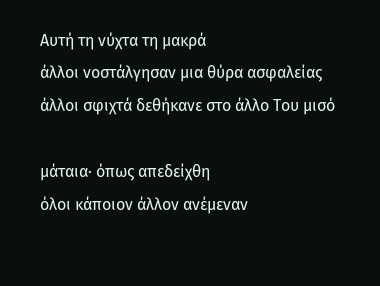Αυτή τη νύχτα τη μακρά
άλλοι νοστάλγησαν μια θύρα ασφαλείας
άλλοι σφιχτά δεθήκανε στο άλλο Του μισό

μάταια· όπως απεδείχθη
όλοι κάποιον άλλον ανέμεναν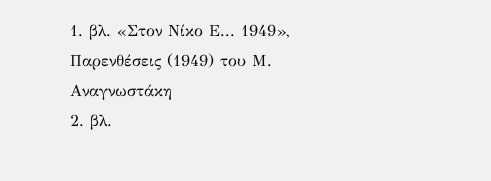1. βλ. «Στον Νίκο Ε... 1949», Παρενθέσεις (1949) του Μ. Αναγνωστάκη
2. βλ.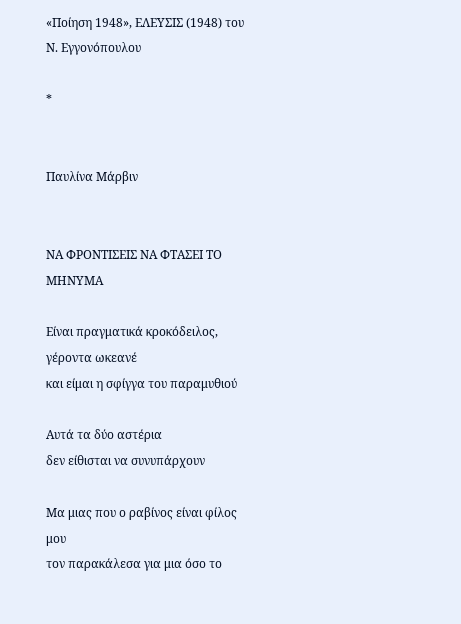«Ποίηση 1948», ΕΛΕΥΣΙΣ (1948) του Ν. Εγγονόπουλου

*


Παυλίνα Μάρβιν


ΝΑ ΦΡΟΝΤΙΣΕΙΣ ΝΑ ΦΤΑΣΕΙ ΤΟ ΜΗΝΥΜΑ

Είναι πραγματικά κροκόδειλος, γέροντα ωκεανέ
και είμαι η σφίγγα του παραμυθιού

Αυτά τα δύο αστέρια
δεν είθισται να συνυπάρχουν

Μα μιας που ο ραβίνος είναι φίλος μου
τον παρακάλεσα για μια όσο το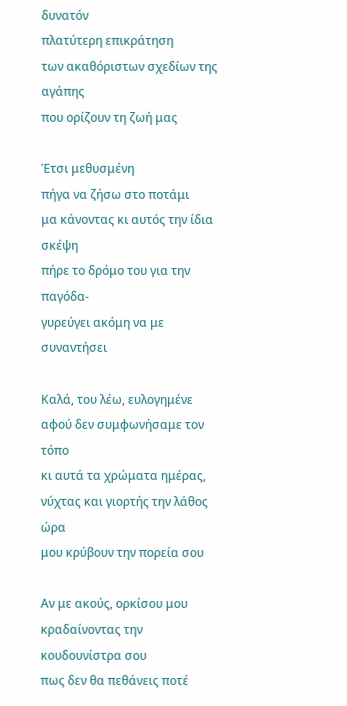δυνατόν
πλατύτερη επικράτηση
των ακαθόριστων σχεδίων της αγάπης
που ορίζουν τη ζωή μας

Έτσι μεθυσμένη
πήγα να ζήσω στο ποτάμι
μα κάνοντας κι αυτός την ίδια σκέψη
πήρε το δρόμο του για την παγόδα-
γυρεύγει ακόμη να με συναντήσει

Καλά, του λέω, ευλογημένε
αφού δεν συμφωνήσαμε τον τόπο
κι αυτά τα χρώματα ημέρας, νύχτας και γιορτής την λάθος ώρα
μου κρύβουν την πορεία σου

Αν με ακούς, ορκίσου μου
κραδαίνοντας την κουδουνίστρα σου
πως δεν θα πεθάνεις ποτέ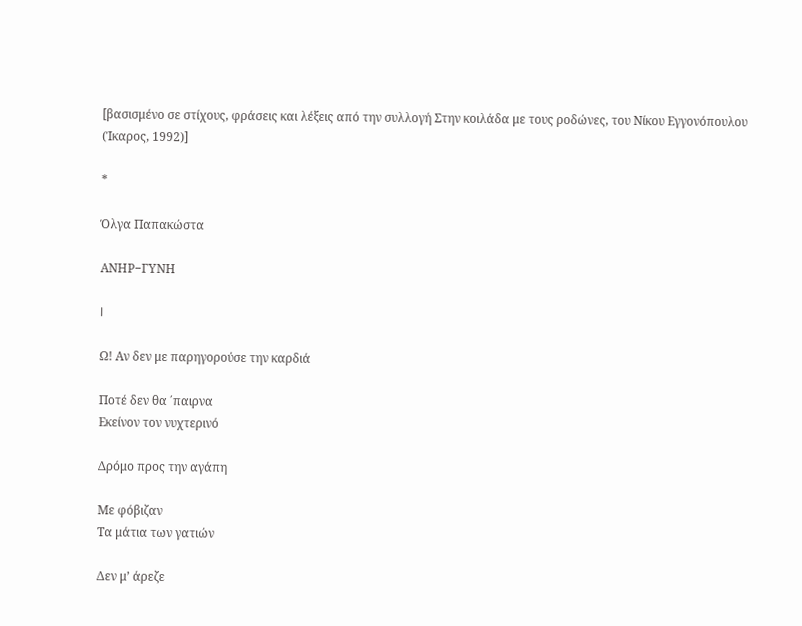[βασισμένο σε στίχους, φράσεις και λέξεις από την συλλογή Στην κοιλάδα με τους ροδώνες, του Νίκου Εγγονόπουλου (Ίκαρος, 1992)]

*

Όλγα Παπακώστα

ΑΝΗΡ−ΓΥΝΗ

I

Ω! Αν δεν με παρηγορούσε την καρδιά

Ποτέ δεν θα ΄παιρνα
Eκείνον τον νυχτερινό

Δρόμο προς την αγάπη

Με φόβιζαν
Τα μάτια των γατιών

Δεν μ’ άρεζε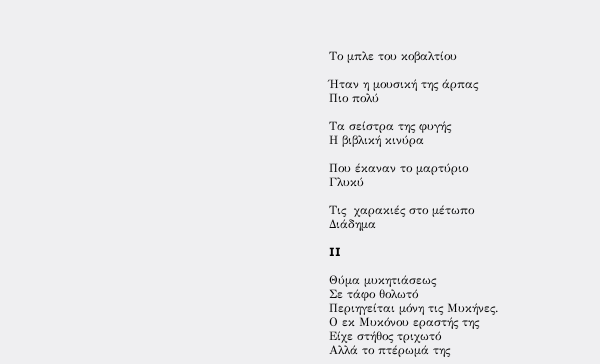Το μπλε του κοβαλτίου

Ήταν η μουσική της άρπας
Πιο πολύ

Τα σείστρα της φυγής
Η βιβλική κινύρα

Που έκαναν το μαρτύριο
Γλυκύ

Τις  χαρακιές στο μέτωπο
Διάδημα

II

Θύμα μυκητιάσεως
Σε τάφο θολωτό
Περιηγείται μόνη τις Μυκήνες.
Ο εκ Μυκόνου εραστής της
Είχε στήθος τριχωτό
Αλλά το πτέρωμά της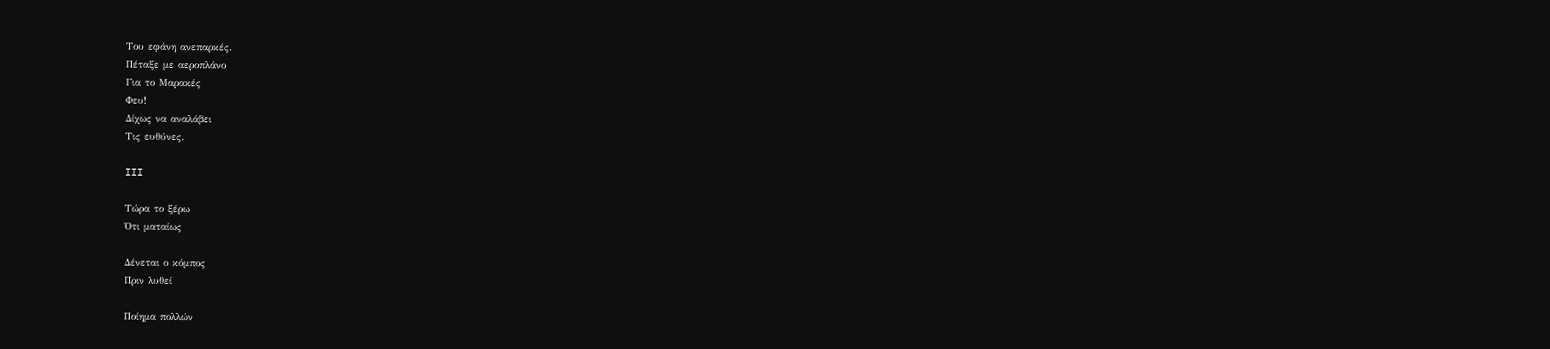Του εφάνη ανεπαρκές.
Πέταξε με αεροπλάνο
Για το Μαρακές
Φευ!
Δίχως να αναλάβει
Τις ευθύνες.

III

Τώρα το ξέρω
Ότι ματαίως

Δένεται ο κόμπος
Πριν λυθεί

Ποίημα πολλών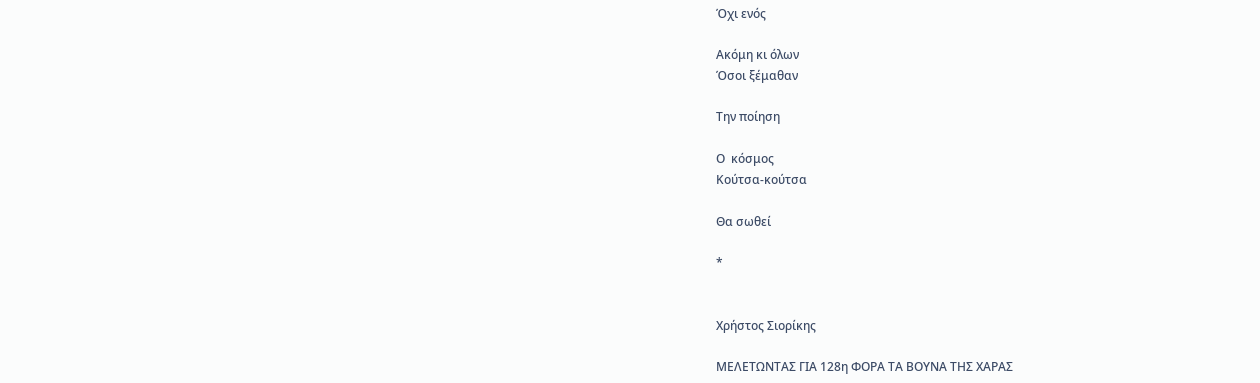Όχι ενός

Ακόμη κι όλων
Όσοι ξέμαθαν

Την ποίηση

Ο  κόσμος
Κούτσα-κούτσα

Θα σωθεί

*


Χρήστος Σιορίκης

ΜΕΛΕΤΩΝΤΑΣ ΓΙΑ 128η ΦΟΡΑ ΤΑ ΒΟΥΝΑ ΤΗΣ ΧΑΡΑΣ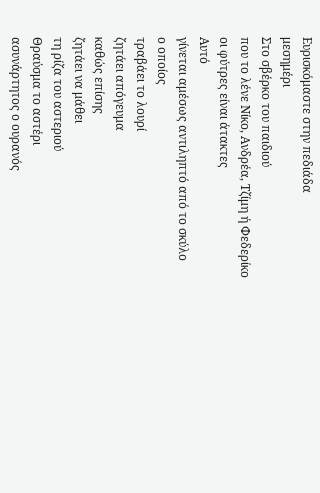Ευρισκόμαστε στην πεδιάδα
μεσημέρι
Στο σβέρκο του παιδιού
που το λένε Νίκο, Ανδρέα, Τζίμη ή Φεδερίκο
οι φύτρες είναι άτακτες
Αυτό
γίνεται αμέσως αντιληπτό από το σκύλο
ο οποίος
τραβάει το λουρί
ζητάει απόγευμα
καθώς επίσης
ζητάει να μάθει
τη ρίζα του αστεριού
Θραύσμα το αστέρι
ασυνάρτητος ο ουρανός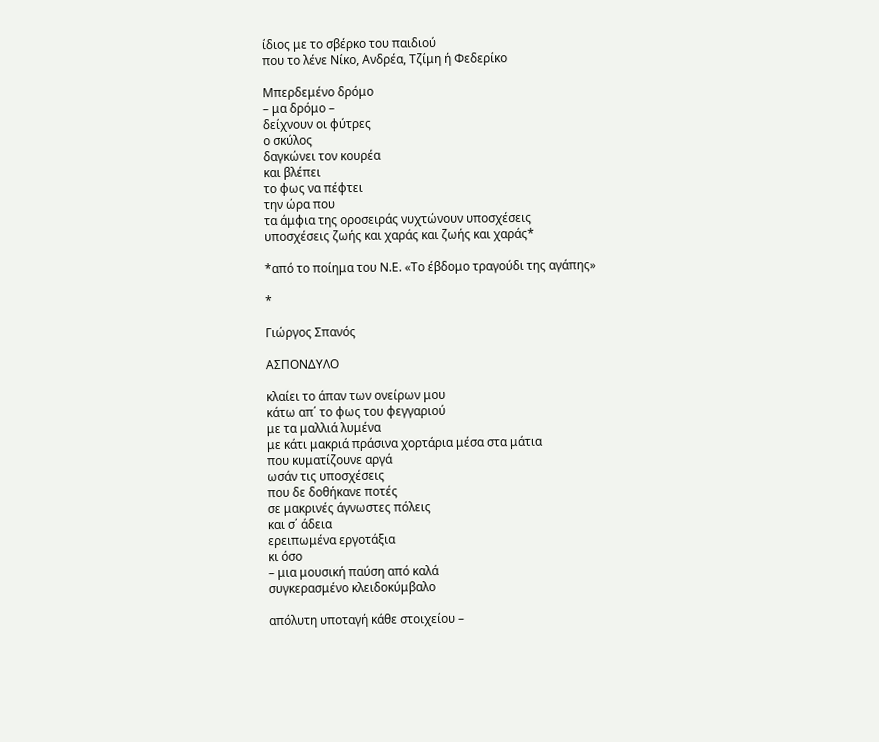ίδιος με το σβέρκο του παιδιού
που το λένε Νίκο, Ανδρέα, Τζίμη ή Φεδερίκο

Μπερδεμένο δρόμο
– μα δρόμο –
δείχνουν οι φύτρες
ο σκύλος
δαγκώνει τον κουρέα
και βλέπει
το φως να πέφτει
την ώρα που
τα άμφια της οροσειράς νυχτώνουν υποσχέσεις
υποσχέσεις ζωής και χαράς και ζωής και χαράς*

*από το ποίημα του Ν.Ε. «Το έβδομο τραγούδι της αγάπης»

*

Γιώργος Σπανός

ΑΣΠΟΝΔΥΛΟ

κλαίει το άπαν των ονείρων μου
κάτω απ΄ το φως του φεγγαριού
με τα μαλλιά λυμένα
με κάτι μακριά πράσινα χορτάρια μέσα στα μάτια
που κυματίζουνε αργά
ωσάν τις υποσχέσεις
που δε δοθήκανε ποτές
σε μακρινές άγνωστες πόλεις
και σ΄ άδεια
ερειπωμένα εργοτάξια
κι όσο
– μια μουσική παύση από καλά
συγκερασμένο κλειδοκύμβαλο

απόλυτη υποταγή κάθε στοιχείου –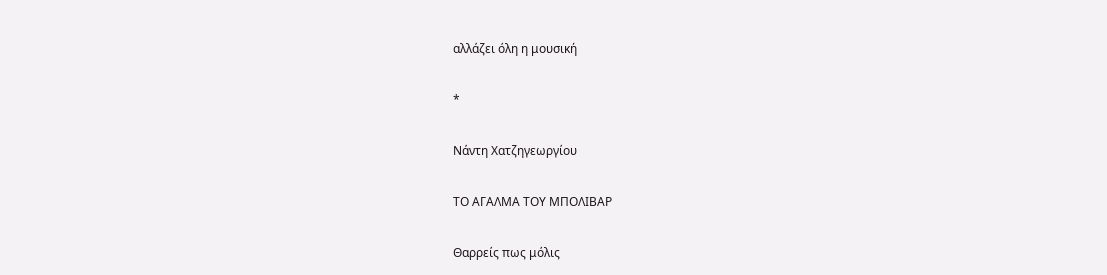αλλάζει όλη η μουσική

*

Νάντη Χατζηγεωργίου

ΤΟ ΑΓΑΛΜΑ ΤΟΥ ΜΠΟΛΙΒΑΡ

Θαρρείς πως μόλις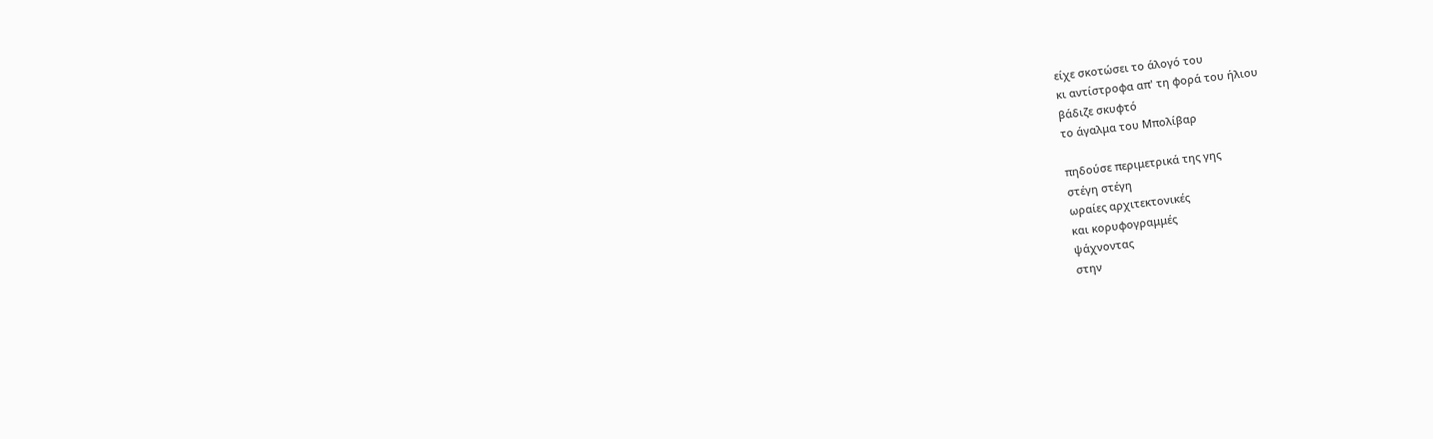είχε σκοτώσει το άλογό του
κι αντίστροφα απ' τη φορά του ήλιου
βάδιζε σκυφτό
το άγαλμα του Μπολίβαρ

πηδούσε περιμετρικά της γης
στέγη στέγη
ωραίες αρχιτεκτονικές
και κορυφογραμμές
ψάχνοντας
στην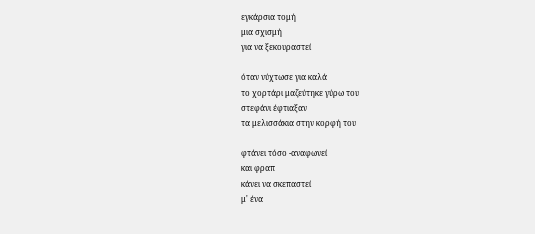εγκάρσια τομή
μια σχισμή
για να ξεκουραστεί

όταν νύχτωσε για καλά
το χορτάρι μαζεύτηκε γύρω του
στεφάνι έφτιαξαν
τα μελισσάκια στην κορφή του

φτάνει τόσο -αναφωνεί
και φραπ
κάνει να σκεπαστεί
μ' ένα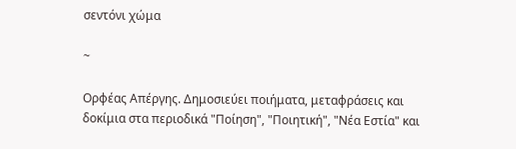σεντόνι χώμα

~

Ορφέας Απέργης. Δημοσιεύει ποιήματα, μεταφράσεις και δοκίμια στα περιοδικά "Ποίηση", "Ποιητική", "Νέα Εστία" και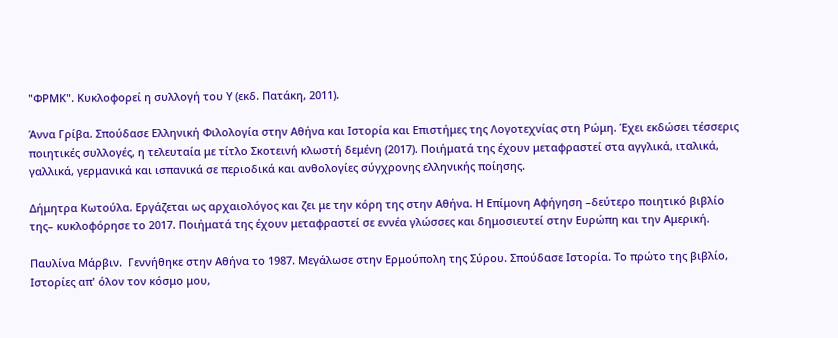"ΦΡΜΚ". Κυκλοφορεί η συλλογή του Υ (εκδ. Πατάκη, 2011).

Άννα Γρίβα. Σπούδασε Ελληνική Φιλολογία στην Αθήνα και Ιστορία και Επιστήμες της Λογοτεχνίας στη Ρώμη. Έχει εκδώσει τέσσερις ποιητικές συλλογές, η τελευταία με τίτλο Σκοτεινή κλωστή δεμένη (2017). Ποιήματά της έχουν μεταφραστεί στα αγγλικά, ιταλικά, γαλλικά, γερμανικά και ισπανικά σε περιοδικά και ανθολογίες σύγχρονης ελληνικής ποίησης.

Δήμητρα Κωτούλα. Εργάζεται ως αρχαιολόγος και ζει με την κόρη της στην Αθήνα. Η Επίμονη Αφήγηση –δεύτερο ποιητικό βιβλίο της– κυκλοφόρησε το 2017. Ποιήματά της έχουν μεταφραστεί σε εννέα γλώσσες και δημοσιευτεί στην Ευρώπη και την Αμερική.

Παυλίνα Μάρβιν.  Γεννήθηκε στην Αθήνα το 1987. Μεγάλωσε στην Ερμούπολη της Σύρου. Σπούδασε Ιστορία. Το πρώτο της βιβλίο, Ιστορίες απ' όλον τον κόσμο μου,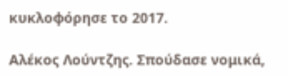κυκλοφόρησε το 2017.

Αλέκος Λούντζης. Σπούδασε νομικά,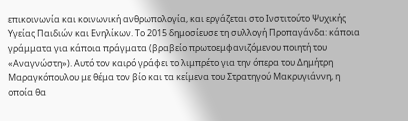επικοινωνία και κοινωνική ανθρωπολογία, και εργάζεται στο Ινστιτούτο Ψυχικής Υγείας Παιδιών και Ενηλίκων. Το 2015 δημοσίευσε τη συλλογή Προπαγάνδα: κάποια γράμματα για κάποια πράγματα (βραβείο πρωτοεμφανιζόμενου ποιητή του «Αναγνώστη»). Αυτό τον καιρό γράφει το λιμπρέτο για την όπερα του Δημήτρη Μαραγκόπουλου με θέμα τον βίο και τα κείμενα του Στρατηγού Μακρυγιάννη, η οποία θα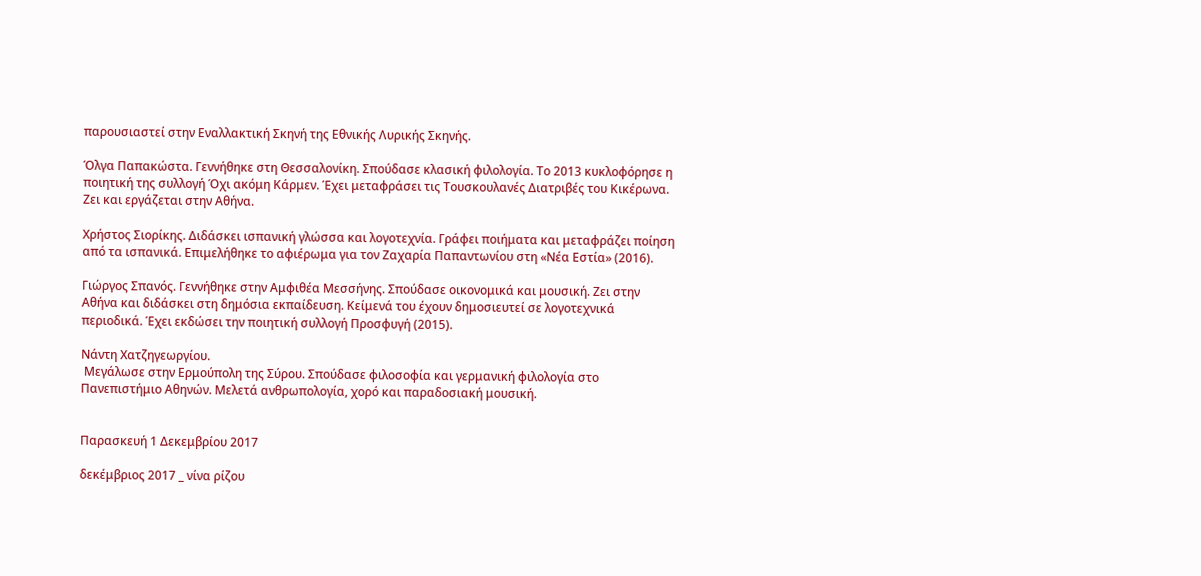παρουσιαστεί στην Εναλλακτική Σκηνή της Εθνικής Λυρικής Σκηνής.

Όλγα Παπακώστα. Γεννήθηκε στη Θεσσαλονίκη. Σπούδασε κλασική φιλολογία. Το 2013 κυκλοφόρησε η ποιητική της συλλογή Όχι ακόμη Κάρμεν. Έχει μεταφράσει τις Τουσκουλανές Διατριβές του Κικέρωνα. Ζει και εργάζεται στην Αθήνα.

Χρήστος Σιορίκης. Διδάσκει ισπανική γλώσσα και λογοτεχνία. Γράφει ποιήματα και μεταφράζει ποίηση από τα ισπανικά. Επιμελήθηκε το αφιέρωμα για τον Ζαχαρία Παπαντωνίου στη «Νέα Εστία» (2016).

Γιώργος Σπανός. Γεννήθηκε στην Αμφιθέα Μεσσήνης. Σπούδασε οικονομικά και μουσική. Ζει στην Αθήνα και διδάσκει στη δημόσια εκπαίδευση. Κείμενά του έχουν δημοσιευτεί σε λογοτεχνικά περιοδικά. Έχει εκδώσει την ποιητική συλλογή Προσφυγή (2015).

Νάντη Χατζηγεωργίου.
 Μεγάλωσε στην Ερμούπολη της Σύρου. Σπούδασε φιλοσοφία και γερμανική φιλολογία στο Πανεπιστήμιο Αθηνών. Μελετά ανθρωπολογία, χορό και παραδοσιακή μουσική.


Παρασκευή 1 Δεκεμβρίου 2017

δεκέμβριος 2017 _ νίνα ρίζου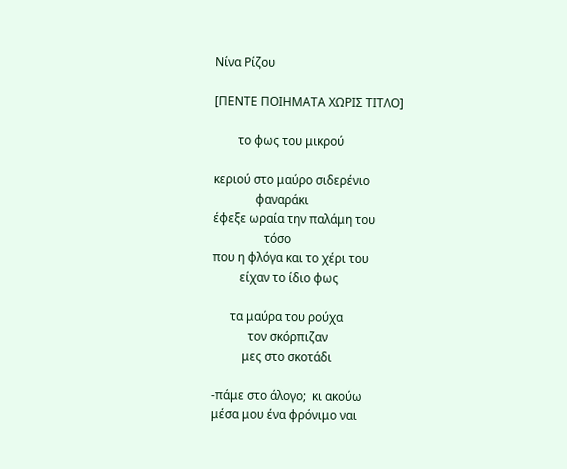Νίνα Ρίζου

[ΠΕΝΤΕ ΠΟΙΗΜΑΤΑ ΧΩΡΙΣ ΤΙΤΛΟ]

        το φως του μικρού

κεριού στο μαύρο σιδερένιο
              φαναράκι
έφεξε ωραία την παλάμη του
                 τόσο
που η φλόγα και το χέρι του
         είχαν το ίδιο φως

      τα μαύρα του ρούχα
            τον σκόρπιζαν
          μες στο σκοτάδι

-πάμε στο άλογο;  κι ακούω
μέσα μου ένα φρόνιμο ναι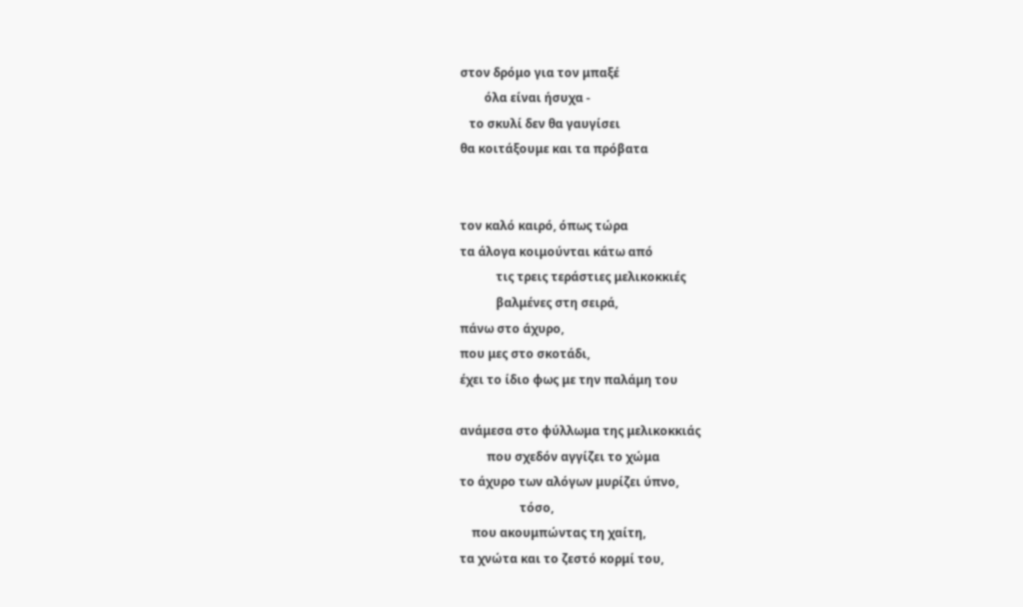στον δρόμο για τον μπαξέ
        όλα είναι ήσυχα -
   το σκυλί δεν θα γαυγίσει
θα κοιτάξουμε και τα πρόβατα


τον καλό καιρό, όπως τώρα
τα άλογα κοιμούνται κάτω από
            τις τρεις τεράστιες μελικοκκιές
            βαλμένες στη σειρά,
πάνω στο άχυρο,
που μες στο σκοτάδι,
έχει το ίδιο φως με την παλάμη του

ανάμεσα στο φύλλωμα της μελικοκκιάς
         που σχεδόν αγγίζει το χώμα
το άχυρο των αλόγων μυρίζει ύπνο,
                    τόσο,
    που ακουμπώντας τη χαίτη,
τα χνώτα και το ζεστό κορμί του,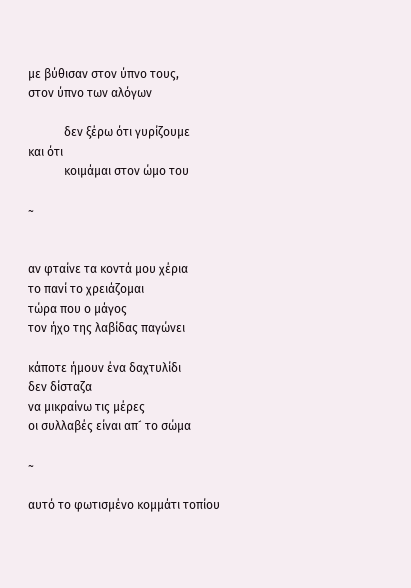με βύθισαν στον ύπνο τους,
στον ύπνο των αλόγων

            δεν ξέρω ότι γυρίζουμε
και ότι
            κοιμάμαι στον ώμο του

~


αν φταίνε τα κοντά μου χέρια
το πανί το χρειάζομαι
τώρα που ο μάγος
τον ήχο της λαβίδας παγώνει

κάποτε ήμουν ένα δαχτυλίδι
δεν δίσταζα
να μικραίνω τις μέρες
οι συλλαβές είναι απ´ το σώμα

~

αυτό το φωτισμένο κομμάτι τοπίου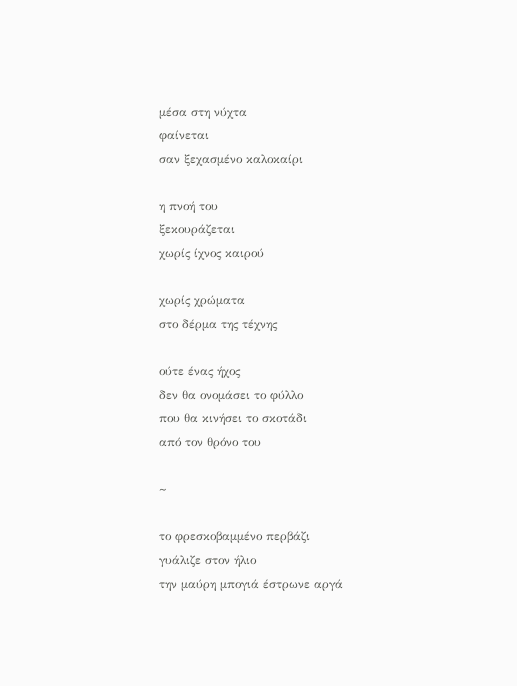μέσα στη νύχτα
φαίνεται
σαν ξεχασμένο καλοκαίρι

η πνοή του
ξεκουράζεται
χωρίς ίχνος καιρού

χωρίς χρώματα
στο δέρμα της τέχνης

ούτε ένας ήχος
δεν θα ονομάσει το φύλλο
που θα κινήσει το σκοτάδι
από τον θρόνο του

~

το φρεσκοβαμμένο περβάζι
γυάλιζε στον ήλιο
την μαύρη μπογιά έστρωνε αργά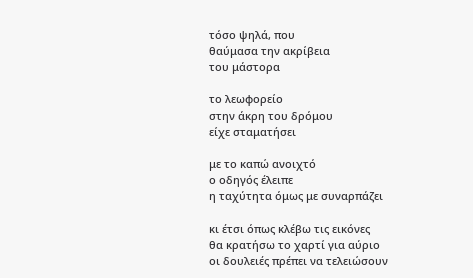τόσο ψηλά, που
θαύμασα την ακρίβεια
του μάστορα

το λεωφορείο
στην άκρη του δρόμου
είχε σταματήσει

με το καπώ ανοιχτό
ο οδηγός έλειπε
η ταχύτητα όμως με συναρπάζει

κι έτσι όπως κλέβω τις εικόνες
θα κρατήσω το χαρτί για αύριο
οι δουλειές πρέπει να τελειώσουν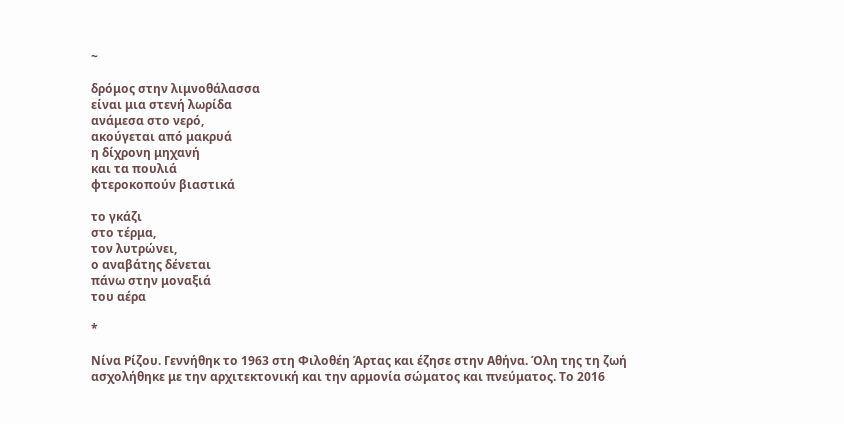~

δρόμος στην λιμνοθάλασσα
είναι μια στενή λωρίδα
ανάμεσα στο νερό,
ακούγεται από μακρυά
η δίχρονη μηχανή
και τα πουλιά
φτεροκοπούν βιαστικά

το γκάζι
στο τέρμα,
τον λυτρώνει,
ο αναβάτης δένεται
πάνω στην μοναξιά
του αέρα

*

Νίνα Ρίζου. Γεννήθηκ το 1963 στη Φιλοθέη Άρτας και έζησε στην Αθήνα. Όλη της τη ζωή ασχολήθηκε με την αρχιτεκτονική και την αρμονία σώματος και πνεύματος. Το 2016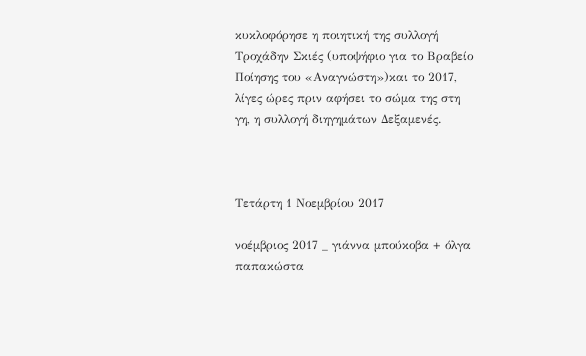κυκλοφόρησε η ποιητική της συλλογή Τροχάδην Σκιές (υποψήφιο για το Βραβείο Ποίησης του «Αναγνώστη»)και το 2017, λίγες ώρες πριν αφήσει το σώμα της στη γη, η συλλογή διηγημάτων Δεξαμενές.



Τετάρτη 1 Νοεμβρίου 2017

νοέμβριος 2017 _ γιάννα μπούκοβα + όλγα παπακώστα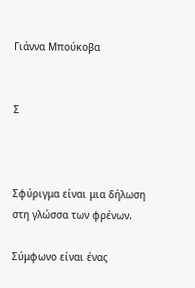Γιάννα Μπούκοβα


Σ



Σφύριγμα είναι μια δήλωση στη γλώσσα των φρένων.

Σύμφωνο είναι ένας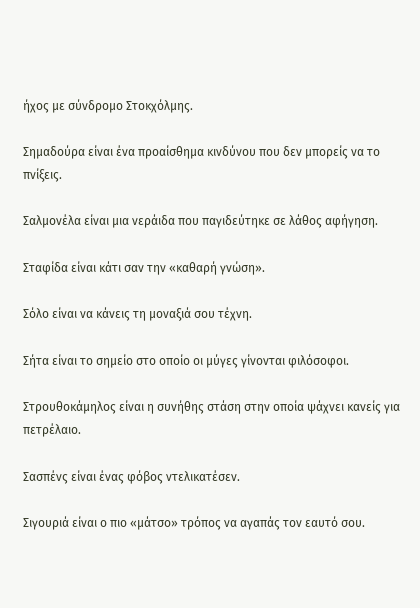ήχος με σύνδρομο Στοκχόλμης.

Σημαδούρα είναι ένα προαίσθημα κινδύνου που δεν μπορείς να το πνίξεις.

Σαλμονέλα είναι μια νεράιδα που παγιδεύτηκε σε λάθος αφήγηση.

Σταφίδα είναι κάτι σαν την «καθαρή γνώση».

Σόλο είναι να κάνεις τη μοναξιά σου τέχνη.

Σήτα είναι το σημείο στο οποίο οι μύγες γίνονται φιλόσοφοι.

Στρουθοκάμηλος είναι η συνήθης στάση στην οποία ψάχνει κανείς για πετρέλαιο.

Σασπένς είναι ένας φόβος ντελικατέσεν.

Σιγουριά είναι ο πιο «μάτσο» τρόπος να αγαπάς τον εαυτό σου.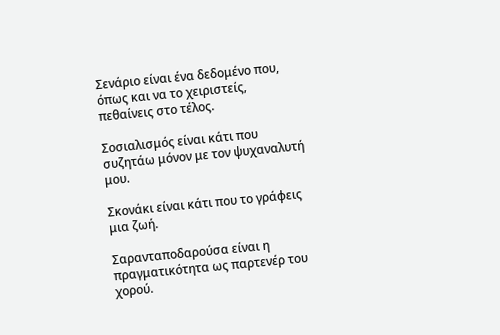Σενάριο είναι ένα δεδομένο που, όπως και να το χειριστείς, πεθαίνεις στο τέλος.

Σοσιαλισμός είναι κάτι που συζητάω μόνον με τον ψυχαναλυτή μου.

Σκονάκι είναι κάτι που το γράφεις μια ζωή.

Σαρανταποδαρούσα είναι η πραγματικότητα ως παρτενέρ του χορού.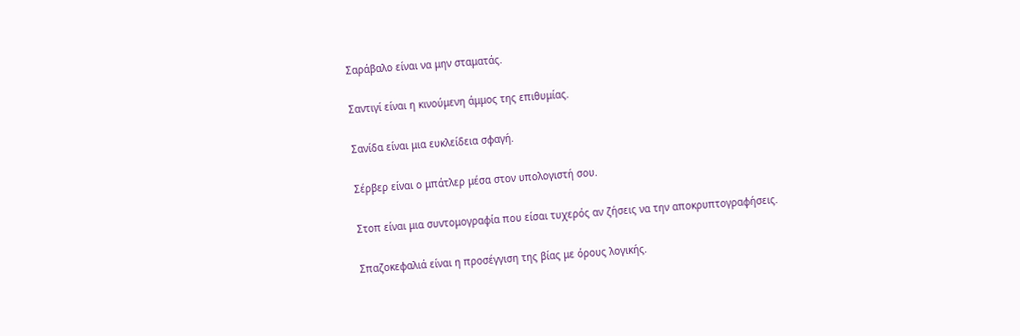Σαράβαλο είναι να μην σταματάς.

Σαντιγί είναι η κινούμενη άμμος της επιθυμίας.

Σανίδα είναι μια ευκλείδεια σφαγή.

Σέρβερ είναι ο μπάτλερ μέσα στον υπολογιστή σου.

Στοπ είναι μια συντομογραφία που είσαι τυχερός αν ζήσεις να την αποκρυπτογραφήσεις.

Σπαζοκεφαλιά είναι η προσέγγιση της βίας με όρους λογικής.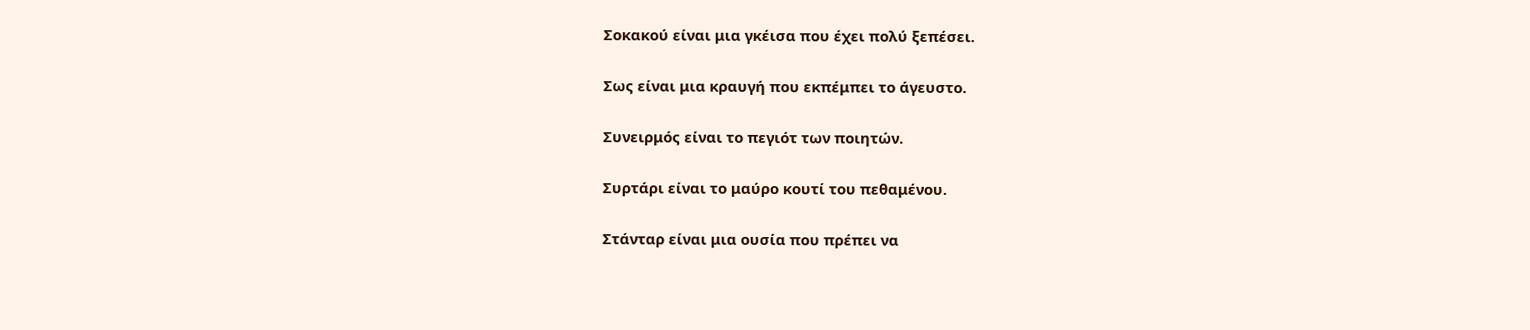Σοκακού είναι μια γκέισα που έχει πολύ ξεπέσει.

Σως είναι μια κραυγή που εκπέμπει το άγευστο.

Συνειρμός είναι το πεγιότ των ποιητών.

Συρτάρι είναι το μαύρο κουτί του πεθαμένου.

Στάνταρ είναι μια ουσία που πρέπει να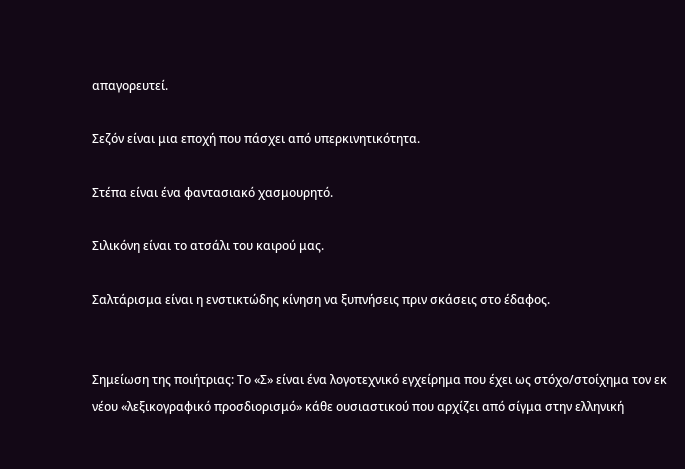απαγορευτεί.

Σεζόν είναι μια εποχή που πάσχει από υπερκινητικότητα.

Στέπα είναι ένα φαντασιακό χασμουρητό.

Σιλικόνη είναι το ατσάλι του καιρού μας.

Σαλτάρισμα είναι η ενστικτώδης κίνηση να ξυπνήσεις πριν σκάσεις στο έδαφος.


Σημείωση της ποιήτριας: Το «Σ» είναι ένα λογοτεχνικό εγχείρημα που έχει ως στόχο/στοίχημα τον εκ νέου «λεξικογραφικό προσδιορισμό» κάθε ουσιαστικού που αρχίζει από σίγμα στην ελληνική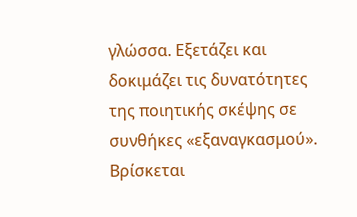γλώσσα. Εξετάζει και δοκιμάζει τις δυνατότητες της ποιητικής σκέψης σε συνθήκες «εξαναγκασμού». Βρίσκεται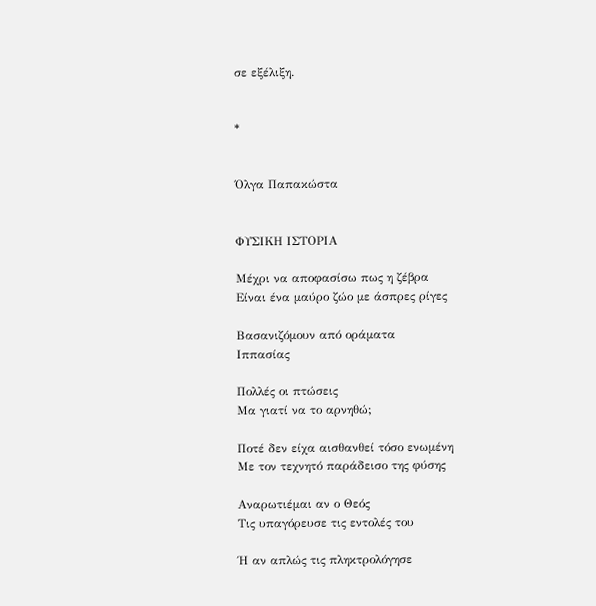σε εξέλιξη.


*


Όλγα Παπακώστα


ΦΥΣΙΚΗ ΙΣΤΟΡΙΑ

Μέχρι να αποφασίσω πως η ζέβρα
Είναι ένα μαύρο ζώο με άσπρες ρίγες

Βασανιζόμουν από οράματα
Ιππασίας

Πολλές οι πτώσεις
Μα γιατί να το αρνηθώ;

Ποτέ δεν είχα αισθανθεί τόσο ενωμένη
Με τον τεχνητό παράδεισο της φύσης

Αναρωτιέμαι αν ο Θεός
Τις υπαγόρευσε τις εντολές του

Ή αν απλώς τις πληκτρολόγησε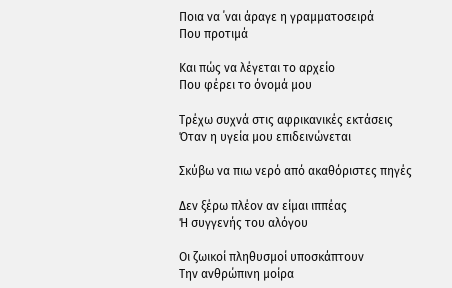Ποια να ΄ναι άραγε η γραμματοσειρά
Που προτιμά

Και πώς να λέγεται το αρχείο
Που φέρει το όνομά μου

Τρέχω συχνά στις αφρικανικές εκτάσεις
Όταν η υγεία μου επιδεινώνεται

Σκύβω να πιω νερό από ακαθόριστες πηγές

Δεν ξέρω πλέον αν είμαι ιππέας
Ή συγγενής του αλόγου

Οι ζωικοί πληθυσμοί υποσκάπτουν
Την ανθρώπινη μοίρα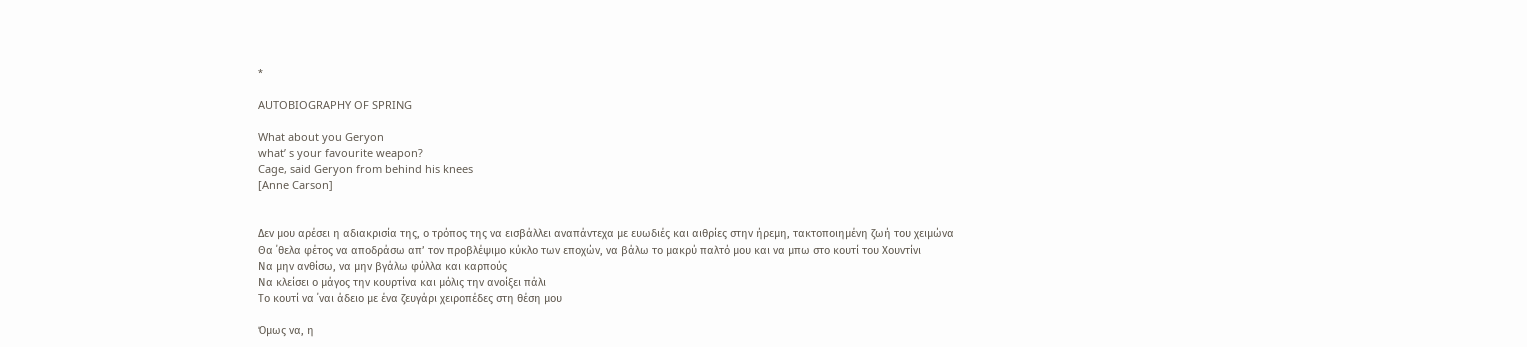*

AUTOBIOGRAPHY OF SPRING

What about you Geryon
what’ s your favourite weapon?
Cage, said Geryon from behind his knees
[Anne Carson]


Δεν μου αρέσει η αδιακρισία της, ο τρόπος της να εισβάλλει αναπάντεχα με ευωδιές και αιθρίες στην ήρεμη, τακτοποιημένη ζωή του χειμώνα
Θα ΄θελα φέτος να αποδράσω απ’ τον προβλέψιμο κύκλο των εποχών, να βάλω το μακρύ παλτό μου και να μπω στο κουτί του Χουντίνι
Να μην ανθίσω, να μην βγάλω φύλλα και καρπούς
Να κλείσει ο μάγος την κουρτίνα και μόλις την ανοίξει πάλι
Το κουτί να ΄ναι άδειο με ένα ζευγάρι χειροπέδες στη θέση μου

Όμως να, η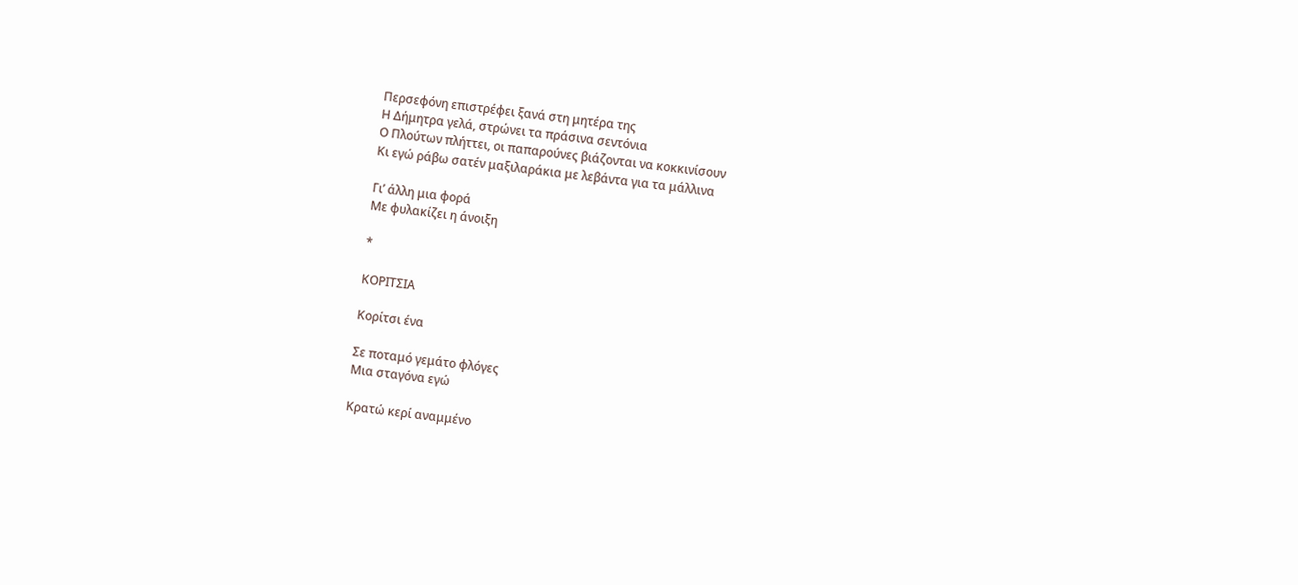Περσεφόνη επιστρέφει ξανά στη μητέρα της
Η Δήμητρα γελά, στρώνει τα πράσινα σεντόνια
Ο Πλούτων πλήττει, οι παπαρούνες βιάζονται να κοκκινίσουν
Κι εγώ ράβω σατέν μαξιλαράκια με λεβάντα για τα μάλλινα

Γι’ άλλη μια φορά
Με φυλακίζει η άνοιξη

*

ΚΟΡΙΤΣΙΑ

Κορίτσι ένα

Σε ποταμό γεμάτο φλόγες
Μια σταγόνα εγώ

Κρατώ κερί αναμμένο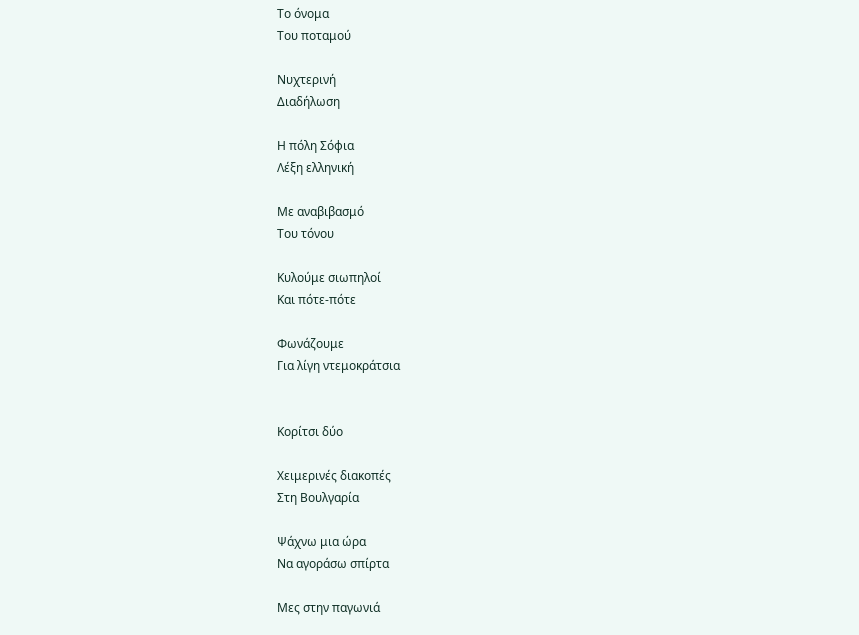Το όνομα
Του ποταμού

Nυχτερινή
Διαδήλωση

Η πόλη Σόφια
Λέξη ελληνική

Με αναβιβασμό
Του τόνου

Κυλούμε σιωπηλοί
Και πότε-πότε

Φωνάζουμε
Για λίγη ντεμοκράτσια


Κορίτσι δύο

Χειμερινές διακοπές
Στη Βουλγαρία

Ψάχνω μια ώρα
Να αγοράσω σπίρτα

Μες στην παγωνιά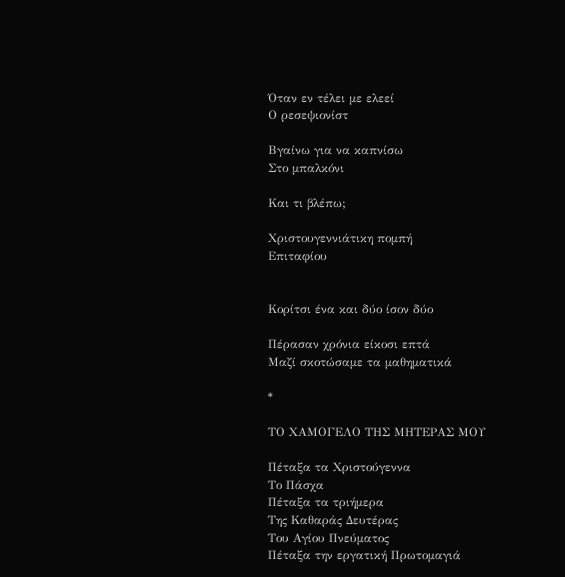Όταν εν τέλει με ελεεί
Ο ρεσεψιονίστ

Βγαίνω για να καπνίσω
Στο μπαλκόνι

Και τι βλέπω;

Χριστουγεννιάτικη πομπή
Επιταφίου


Κορίτσι ένα και δύο ίσον δύο

Πέρασαν χρόνια είκοσι επτά
Μαζί σκοτώσαμε τα μαθηματικά

*

ΤΟ ΧΑΜΟΓΕΛΟ ΤΗΣ ΜΗΤΕΡΑΣ ΜΟΥ

Πέταξα τα Χριστούγεννα
Το Πάσχα
Πέταξα τα τριήμερα
Της Καθαράς Δευτέρας
Του Αγίου Πνεύματος
Πέταξα την εργατική Πρωτομαγιά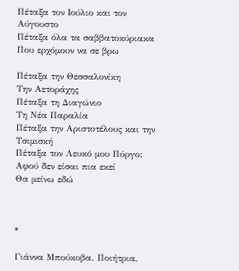Πέταξα τον Ιούλιο και τον Αύγουστο
Πέταξα όλα τα σαββατοκύριακα
Που ερχόμουν να σε βρω

Πέταξα την Θεσσαλονίκη
Την Αετοράχης
Πέταξα τη Διαγώνιο
Τη Νέα Παραλία
Πέταξα την Αριστοτέλους και την Τσιμισκή
Πέταξα τον Λευκό μου Πύργο:
Αφού δεν είσαι πια εκεί
Θα μείνω εδώ



*

Γιάννα Μπούκοβα. Ποιήτρια,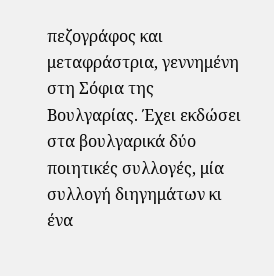πεζογράφος και μεταφράστρια, γεννημένη στη Σόφια της Βουλγαρίας. Έχει εκδώσει στα βουλγαρικά δύο ποιητικές συλλογές, μία συλλογή διηγημάτων κι ένα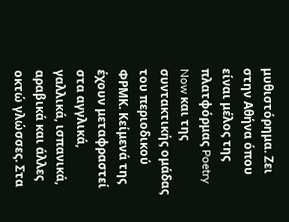μυθιστόρημα. Ζει στην Αθήνα όπου είναι μέλος της πλατφόρμας Poetry Now και της συντακτικής ομάδας του περιοδικού ΦΡΜΚ. Κείμενά της έχουν μεταφραστεί στα αγγλικά, γαλλικά, ισπανικά, αραβικά και άλλες οκτώ γλώσσες. Στα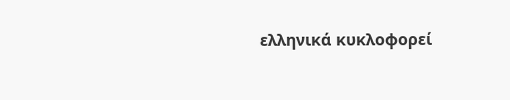ελληνικά κυκλοφορεί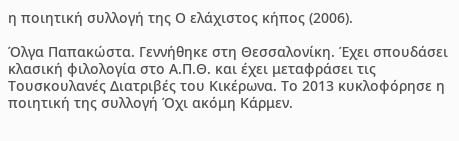η ποιητική συλλογή της Ο ελάχιστος κήπος (2006).

Όλγα Παπακώστα. Γεννήθηκε στη Θεσσαλονίκη. Έχει σπουδάσει κλασική φιλολογία στο Α.Π.Θ. και έχει μεταφράσει τις Τουσκουλανές Διατριβές του Κικέρωνα. Το 2013 κυκλοφόρησε η ποιητική της συλλογή Όχι ακόμη Κάρμεν.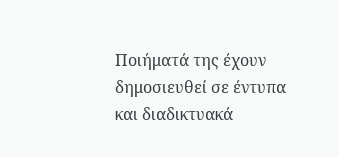Ποιήματά της έχουν δημοσιευθεί σε έντυπα και διαδικτυακά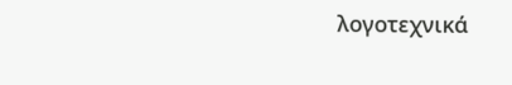λογοτεχνικά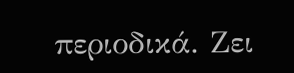περιοδικά. Ζει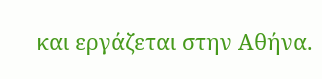και εργάζεται στην Αθήνα.